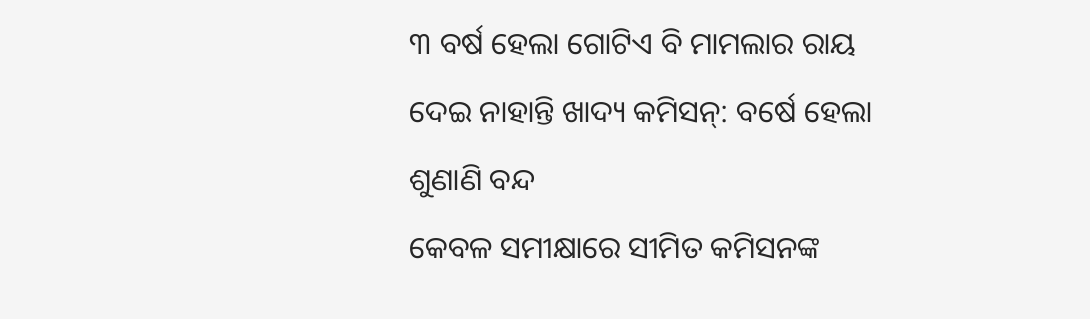୩ ବର୍ଷ ହେଲା ଗୋଟିଏ ବି ମାମଲାର ରାୟ ଦେଇ ନାହାନ୍ତି ଖାଦ୍ୟ କମିସନ୍: ବର୍ଷେ ହେଲା ଶୁଣାଣି ବନ୍ଦ
କେବଳ ସମୀକ୍ଷାରେ ସୀମିତ କମିସନଙ୍କ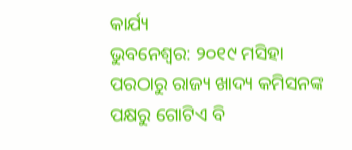କାର୍ଯ୍ୟ
ଭୁବନେଶ୍ବର: ୨୦୧୯ ମସିହା ପରଠାରୁ ରାଜ୍ୟ ଖାଦ୍ୟ କମିସନଙ୍କ ପକ୍ଷରୁ ଗୋଟିଏ ବି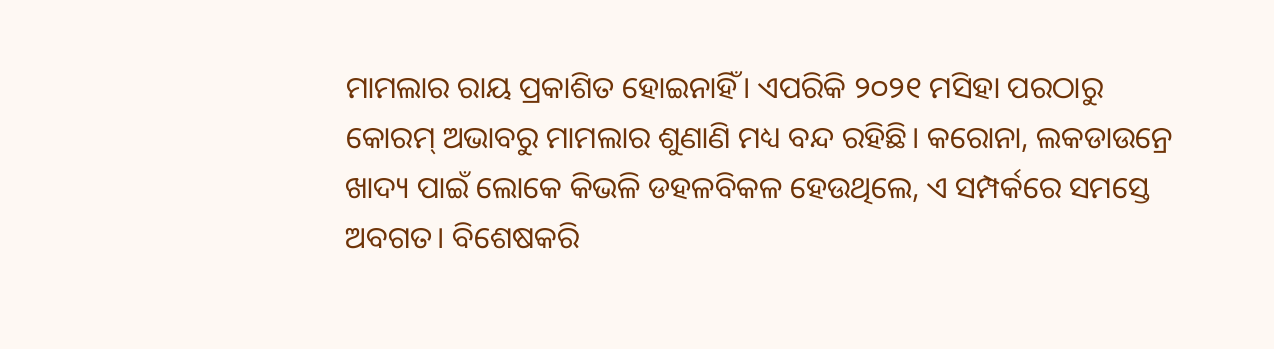ମାମଲାର ରାୟ ପ୍ରକାଶିତ ହୋଇନାହିଁ। ଏପରିକି ୨୦୨୧ ମସିହା ପରଠାରୁ କୋରମ୍ ଅଭାବରୁ ମାମଲାର ଶୁଣାଣି ମଧ୍ୟ ବନ୍ଦ ରହିଛି। କରୋନା, ଲକଡାଉନ୍ରେ ଖାଦ୍ୟ ପାଇଁ ଲୋକେ କିଭଳି ଡହଳବିକଳ ହେଉଥିଲେ, ଏ ସମ୍ପର୍କରେ ସମସ୍ତେ ଅବଗତ। ବିଶେଷକରି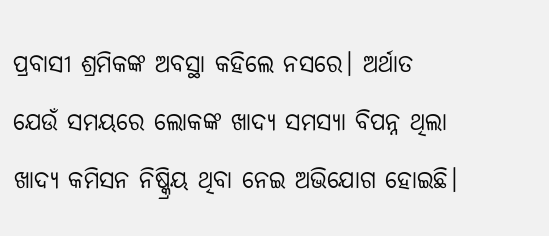ପ୍ରବାସୀ ଶ୍ରମିକଙ୍କ ଅବସ୍ଥା କହିଲେ ନସରେ। ଅର୍ଥାତ ଯେଉଁ ସମୟରେ ଲୋକଙ୍କ ଖାଦ୍ୟ ସମସ୍ୟା ବିପନ୍ନ ଥିଲା ଖାଦ୍ୟ କମିସନ ନିଷ୍କ୍ରିୟ ଥିବା ନେଇ ଅଭିଯୋଗ ହୋଇଛି।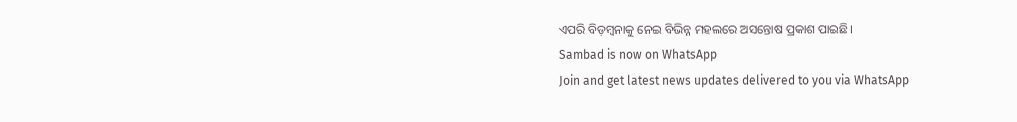ଏପରି ବିଡ଼ମ୍ବନାକୁ ନେଇ ବିଭିନ୍ନ ମହଲରେ ଅସନ୍ତୋଷ ପ୍ରକାଶ ପାଇଛି।
Sambad is now on WhatsApp
Join and get latest news updates delivered to you via WhatsApp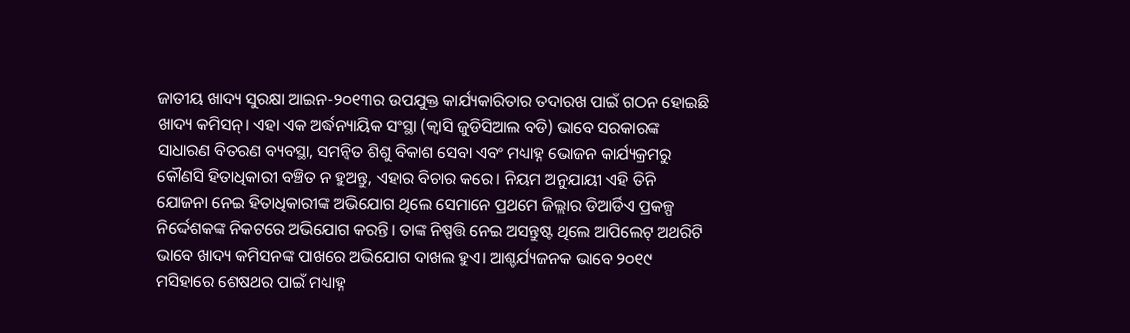ଜାତୀୟ ଖାଦ୍ୟ ସୁରକ୍ଷା ଆଇନ-୨୦୧୩ର ଉପଯୁକ୍ତ କାର୍ଯ୍ୟକାରିତାର ତଦାରଖ ପାଇଁ ଗଠନ ହୋଇଛି ଖାଦ୍ୟ କମିସନ୍। ଏହା ଏକ ଅର୍ଦ୍ଧନ୍ୟାୟିକ ସଂସ୍ଥା (କ୍ବାସି ଜୁଡିସିଆଲ ବଡି) ଭାବେ ସରକାରଙ୍କ ସାଧାରଣ ବିତରଣ ବ୍ୟବସ୍ଥା, ସମନ୍ବିତ ଶିଶୁ ବିକାଶ ସେବା ଏବଂ ମଧ୍ୟାହ୍ନ ଭୋଜନ କାର୍ଯ୍ୟକ୍ରମରୁ କୌଣସି ହିତାଧିକାରୀ ବଞ୍ଚିତ ନ ହୁଅନ୍ତୁ, ଏହାର ବିଚାର କରେ। ନିୟମ ଅନୁଯାୟୀ ଏହି ତିନି ଯୋଜନା ନେଇ ହିତାଧିକାରୀଙ୍କ ଅଭିଯୋଗ ଥିଲେ ସେମାନେ ପ୍ରଥମେ ଜିଲ୍ଲାର ଡିଆର୍ଡିଏ ପ୍ରକଳ୍ପ ନିର୍ଦ୍ଦେଶକଙ୍କ ନିକଟରେ ଅଭିଯୋଗ କରନ୍ତି। ତାଙ୍କ ନିଷ୍ପତ୍ତି ନେଇ ଅସନ୍ତୁଷ୍ଟ ଥିଲେ ଆପିଲେଟ୍ ଅଥରିଟି ଭାବେ ଖାଦ୍ୟ କମିସନଙ୍କ ପାଖରେ ଅଭିଯୋଗ ଦାଖଲ ହୁଏ। ଆଶ୍ଚର୍ଯ୍ୟଜନକ ଭାବେ ୨୦୧୯ ମସିହାରେ ଶେଷଥର ପାଇଁ ମଧ୍ୟାହ୍ନ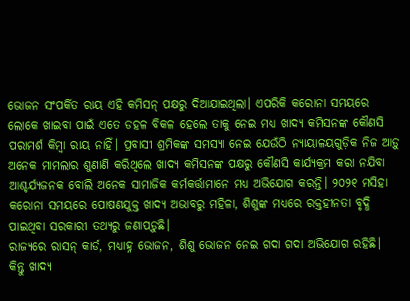ଭୋଜନ ସଂପର୍କିତ ରାୟ ଏହି କମିସନ୍ ପକ୍ଷରୁ ଦିଆଯାଇଥିଲା। ଏପରିକି କରୋନା ସମୟରେ ଲୋକେ ଖାଇବା ପାଇଁ ଏତେ ଡହଳ ବିକଳ ହେଲେ ତାକୁ ନେଇ ମଧ୍ୟ ଖାଦ୍ୟ କମିସନଙ୍କ କୌଣସି ପରାମର୍ଶ କିମ୍ବା ରାୟ ନାହିଁ। ପ୍ରବାସୀ ଶ୍ରମିକଙ୍କ ସମସ୍ୟା ନେଇ ଯେଉଁଠି ନ୍ୟାୟାଳୟଗୁଡ଼ିକ ନିଜ ଆଡ଼ୁ ଅନେକ ମାମଲାର ଶୁଣାଣି କରିଥିଲେ ଖାଦ୍ୟ କମିସନଙ୍କ ପକ୍ଷରୁ କୌଣସି କାର୍ଯ୍ୟକ୍ରମ କରା ନଯିବା ଆଶ୍ଚର୍ଯ୍ୟଜନକ ବୋଲି ଅନେକ ସାମାଜିକ କର୍ମକର୍ତ୍ତାମାନେ ମଧ୍ୟ ଅଭିଯୋଗ କରନ୍ତି। ୨୦୨୧ ମସିହା କରୋନା ସମୟରେ ପୋଷଣଯୁକ୍ତ ଖାଦ୍ୟ ଅଭାବରୁ ମହିଳା, ଶିଶୁଙ୍କ ମଧ୍ୟରେ ରକ୍ତହୀନତା ବୃଦ୍ଧି ପାଇଥିବା ସରକାରୀ ତଥ୍ୟରୁ ଜଣାପଡ଼ୁଛି।
ରାଜ୍ୟରେ ରାସନ୍ କାର୍ଡ, ମଧ୍ୟାହ୍ନ ଭୋଜନ, ଶିଶୁ ଭୋଜନ ନେଇ ଗଦା ଗଦା ଅଭିଯୋଗ ରହିଛି। କିନ୍ତୁ ଖାଦ୍ୟ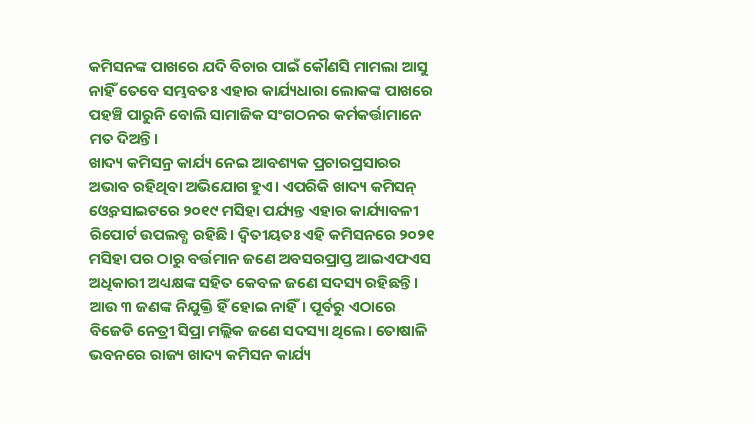କମିସନଙ୍କ ପାଖରେ ଯଦି ବିଚାର ପାଇଁ କୌଣସି ମାମଲା ଆସୁ ନାହିଁ ତେବେ ସମ୍ଭବତଃ ଏହାର କାର୍ଯ୍ୟଧାରା ଲୋକଙ୍କ ପାଖରେ ପହଞ୍ଚି ପାରୁନି ବୋଲି ସାମାଜିକ ସଂଗଠନର କର୍ମକର୍ତ୍ତାମାନେ ମତ ଦିଅନ୍ତି।
ଖାଦ୍ୟ କମିସନ୍ର କାର୍ଯ୍ୟ ନେଇ ଆବଶ୍ୟକ ପ୍ରଚାରପ୍ରସାରର ଅଭାବ ରହିଥିବା ଅଭିଯୋଗ ହୁଏ। ଏପରିକି ଖାଦ୍ୟ କମିସନ୍ ଓ୍ବେବସାଇଟରେ ୨୦୧୯ ମସିହା ପର୍ଯ୍ୟନ୍ତ ଏହାର କାର୍ଯ୍ୟାବଳୀ ରିପୋର୍ଟ ଉପଲବ୍ଧ ରହିଛି। ଦ୍ବିତୀୟତଃ ଏହି କମିସନରେ ୨୦୨୧ ମସିହା ପର ଠାରୁ ବର୍ତ୍ତମାନ ଜଣେ ଅବସରପ୍ରାପ୍ତ ଆଇଏଫଏସ ଅଧିକାରୀ ଅଧ୍ୟକ୍ଷଙ୍କ ସହିତ କେବଳ ଜଣେ ସଦସ୍ୟ ରହିଛନ୍ତି। ଆଉ ୩ ଜଣଙ୍କ ନିଯୁକ୍ତି ହିଁ ହୋଇ ନାହିଁ। ପୂର୍ବରୁ ଏଠାରେ ବିଜେଡି ନେତ୍ରୀ ସିପ୍ରା ମଲ୍ଲିକ ଜଣେ ସଦସ୍ୟା ଥିଲେ। ତୋଷାଳି ଭବନରେ ରାଜ୍ୟ ଖାଦ୍ୟ କମିସନ କାର୍ଯ୍ୟ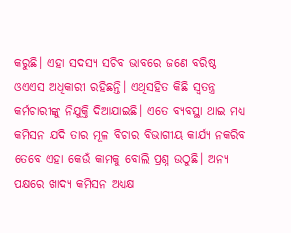କରୁଛି। ଏହା ସଦସ୍ୟ ସଚିବ ଭାବରେ ଜଣେ ବରିଷ୍ଠ ଓଏଏସ ଅଧିକାରୀ ରହିଛନ୍ତି। ଏଥିସହିତ କିଛି ସ୍ବତନ୍ତ୍ର କର୍ମଚାରୀଙ୍କୁ ନିଯୁକ୍ତି ଦିଆଯାଇଛି। ଏତେ ବ୍ୟବସ୍ଥା ଥାଇ ମଧ୍ୟ କମିସନ ଯଦି ତାର ମୂଳ ବିଚାର ବିଭାଗୀୟ କାର୍ଯ୍ୟ ନକରିବ ତେବେ ଏହା କେଉଁ କାମକୁ ବୋଲି ପ୍ରଶ୍ନ ଉଠୁଛି। ଅନ୍ୟ ପକ୍ଷରେ ଖାଦ୍ୟ କମିସନ ଅଧ୍ୟକ୍ଷ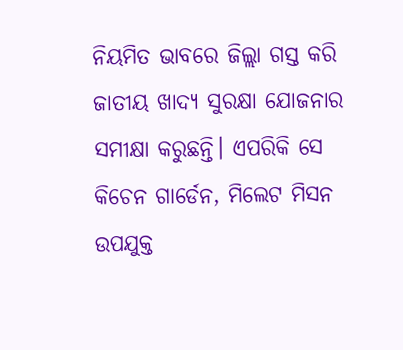ନିୟମିତ ଭାବରେ ଜିଲ୍ଲା ଗସ୍ତ କରି ଜାତୀୟ ଖାଦ୍ୟ ସୁରକ୍ଷା ଯୋଜନାର ସମୀକ୍ଷା କରୁଛନ୍ତି। ଏପରିକି ସେ କିଚେନ ଗାର୍ଡେନ, ମିଲେଟ ମିସନ ଉପଯୁକ୍ତ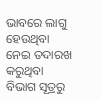ଭାବରେ ଲାଗୁ ହେଉଥିବା ନେଇ ତଦାରଖ କରୁଥିବା ବିଭାଗ ସୂତ୍ରରୁ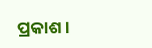ପ୍ରକାଶ।